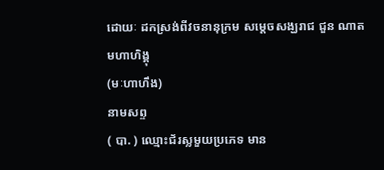ដោយៈ ដកស្រង់ពីវចនានុក្រម សម្តេចសង្ឃរាជ ជួន ណាត
មហាហិង្គុ
(មៈហាហឹង)
នាមសព្ទ
( បា. ) ឈ្មោះជ័រស្លមួយប្រភេទ មាន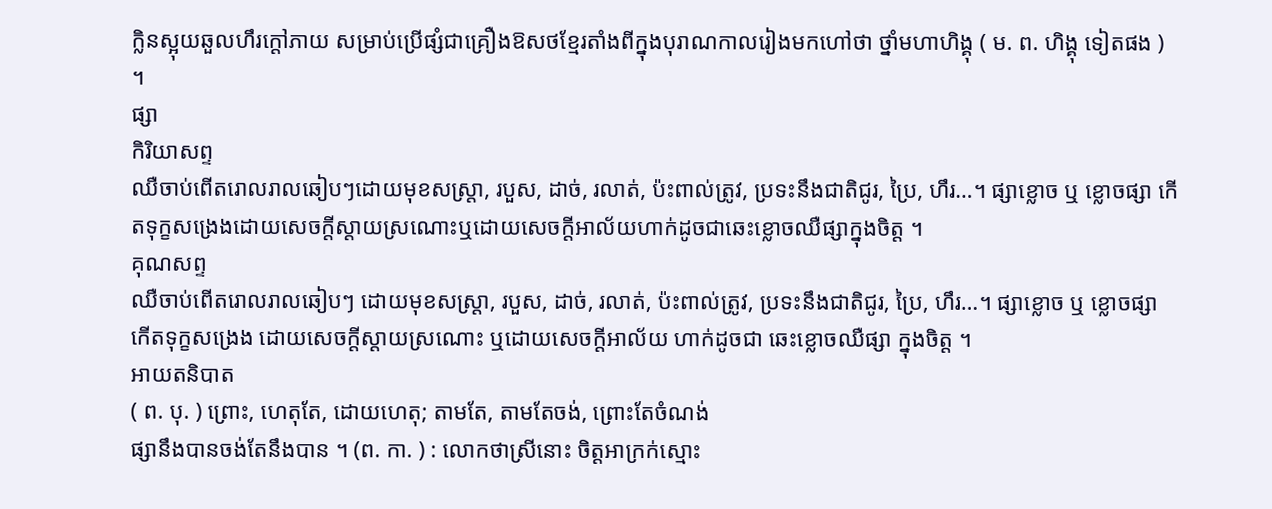ក្លិនស្អុយឆួលហឹរក្តៅភាយ សម្រាប់ប្រើផ្សំជាគ្រឿងឱសថខ្មែរតាំងពីក្នុងបុរាណកាលរៀងមកហៅថា ថ្នាំមហាហិង្គុ ( ម. ព. ហិង្គុ ទៀតផង ) ។
ផ្សា
កិរិយាសព្ទ
ឈឺចាប់ពើតរោលរាលឆៀបៗដោយមុខសស្ត្រា, របួស, ដាច់, រលាត់, ប៉ះពាល់ត្រូវ, ប្រទះនឹងជាតិជូរ, ប្រៃ, ហឹរ…។ ផ្សាខ្លោច ឬ ខ្លោចផ្សា កើតទុក្ខសង្រេងដោយសេចក្តីស្ដាយស្រណោះឬដោយសេចក្ដីអាល័យហាក់ដូចជាឆេះខ្លោចឈឺផ្សាក្នុងចិត្ត ។
គុណសព្ទ
ឈឺចាប់ពើតរោលរាលឆៀបៗ ដោយមុខសស្ត្រា, របួស, ដាច់, រលាត់, ប៉ះពាល់ត្រូវ, ប្រទះនឹងជាតិជូរ, ប្រៃ, ហឹរ…។ ផ្សាខ្លោច ឬ ខ្លោចផ្សា
កើតទុក្ខសង្រេង ដោយសេចក្តីស្ដាយស្រណោះ ឬដោយសេចក្ដីអាល័យ ហាក់ដូចជា ឆេះខ្លោចឈឺផ្សា ក្នុងចិត្ត ។
អាយតនិបាត
( ព. បុ. ) ព្រោះ, ហេតុតែ, ដោយហេតុ; តាមតែ, តាមតែចង់, ព្រោះតែចំណង់
ផ្សានឹងបានចង់តែនឹងបាន ។ (ព. កា. ) : លោកថាស្រីនោះ ចិត្តអាក្រក់ស្មោះ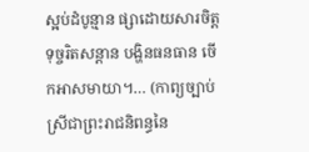ស្អប់ដំបូន្មាន ផ្សាដោយសារចិត្ត ទុច្ចរិតសន្តាន បង្ហិនធនធាន ចើកអាសមាយា។… (កាព្យច្បាប់ស្រីជាព្រះរាជនិពន្ធនៃ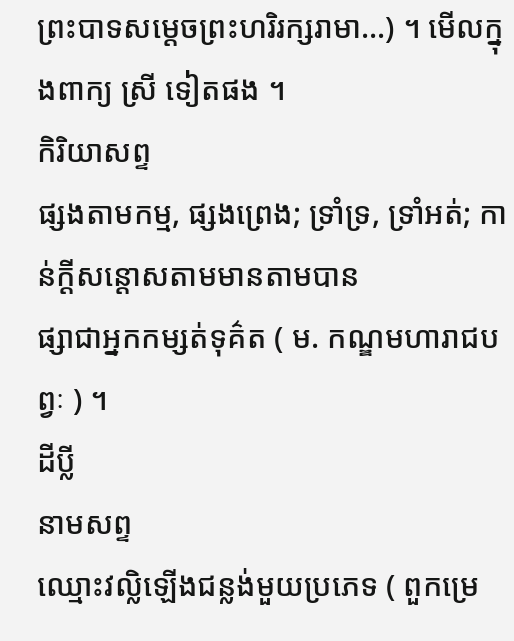ព្រះបាទសម្តេចព្រះហរិរក្សរាមា…) ។ មើលក្នុងពាក្យ ស្រី ទៀតផង ។
កិរិយាសព្ទ
ផ្សងតាមកម្ម, ផ្សងព្រេង; ទ្រាំទ្រ, ទ្រាំអត់; កាន់ក្ដីសន្តោសតាមមានតាមបាន
ផ្សាជាអ្នកកម្សត់ទុគ៌ត ( ម. កណ្ឌមហារាជបព្វៈ ) ។
ដីប្លី
នាមសព្ទ
ឈ្មោះវល្លិឡើងជន្លង់មួយប្រភេទ ( ពួកម្រេ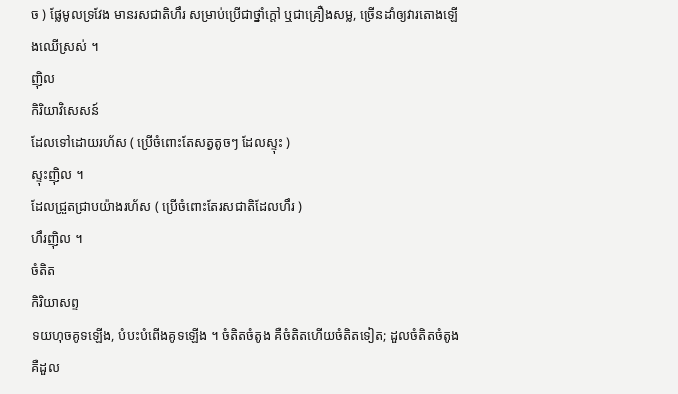ច ) ផ្លែមូលទ្រវែង មានរសជាតិហឹរ សម្រាប់ប្រើជាថ្នាំក្ដៅ ឬជាគ្រឿងសម្ល, ច្រើនដាំឲ្យវារតោងឡើងឈើស្រស់ ។
ញ៉ិល
កិរិយាវិសេសន៍
ដែលទៅដោយរហ័ស ( ប្រើចំពោះតែសត្វតូចៗ ដែលស្ទុះ )
ស្ទុះញ៉ិល ។
ដែលជ្រួតជ្រាបយ៉ាងរហ័ស ( ប្រើចំពោះតែរសជាតិដែលហឹរ )
ហឹរញ៉ិល ។
ចំតិត
កិរិយាសព្ទ
ទយហុចគូទឡើង, បំបះបំពើងគូទឡើង ។ ចំតិតចំតូង គឺចំតិតហើយចំតិតទៀត; ដួលចំតិតចំតូង គឺដួល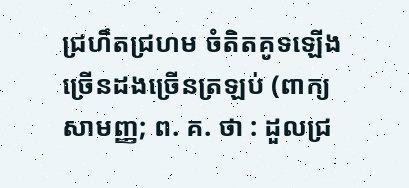ជ្រហឹតជ្រហម ចំតិតគូទឡើងច្រើនដងច្រើនត្រឡប់ (ពាក្យសាមញ្ញ; ព. គ. ថា : ដួលជ្រ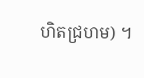ហិតជ្រហម) ។